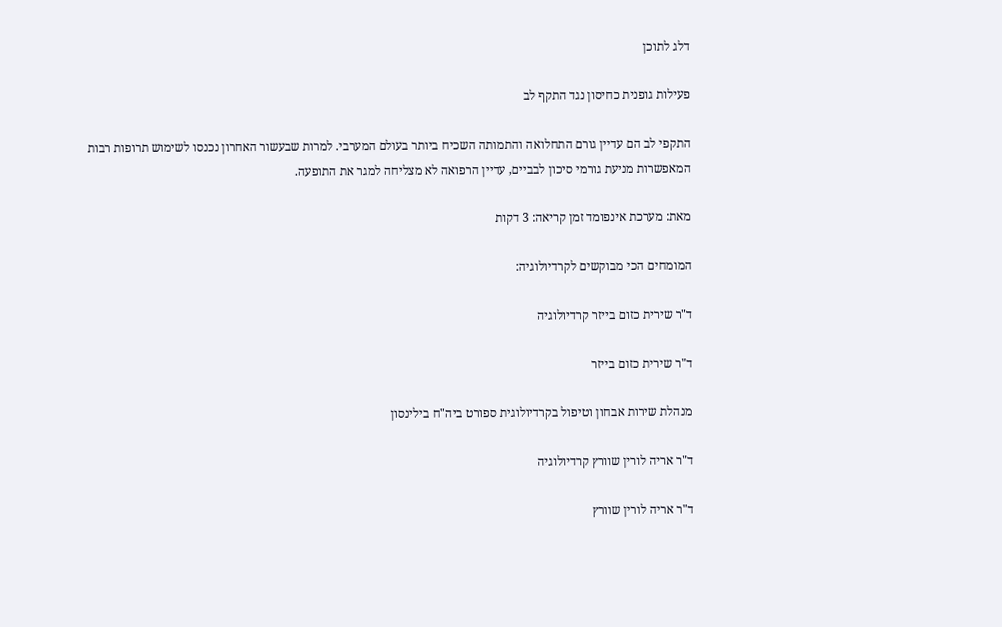דלג לתוכן

פעילות גופנית כחיסון נגד התקף לב

התקפי לב הם עדיין גורם התחלואה והתמותה השכיח ביותר בעולם המערבי. למרות שבעשור האחרון נכנסו לשימוש תרופות רבות המאפשרות מניעת גורמי סיכון לבביים, עדיין הרפואה לא מצליחה למגר את התופעה.

מאת: מערכת אינפומד זמן קריאה: 3 דקות

המומחים הכי מבוקשים לקרדיולוגיה:

ד"ר שירית כזום בייזר קרדיולוגיה

ד"ר שירית כזום בייזר

מנהלת שירות אבחון וטיפול בקרדיולוגית ספורט ביה"ח בילינסון

ד"ר אריה לורין שוורץ קרדיולוגיה

ד"ר אריה לורין שוורץ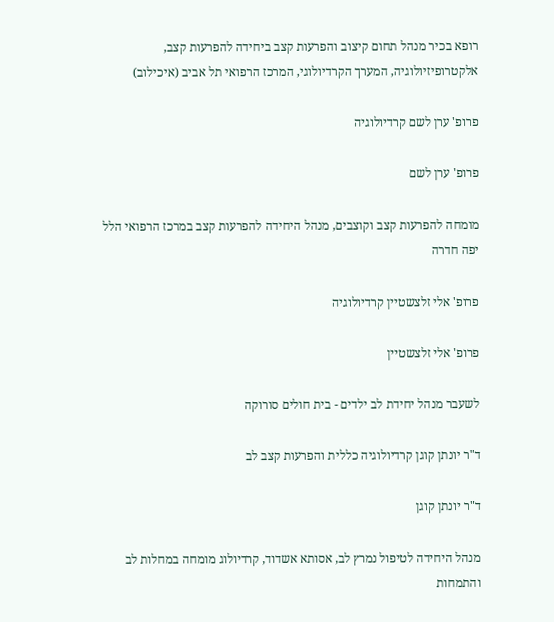רופא בכיר מנהל תחום קיצוב והפרעות קצב ביחידה להפרעות קצב, אלקטרופיזיולוגיה, המערך הקרדיולוגי, המרכז הרפואי תל אביב (איכילוב)

פרופ' ערן לשם קרדיולוגיה

פרופ' ערן לשם

מומחה להפרעות קצב וקוצבים, מנהל היחידה להפרעות קצב במרכז הרפואי הלל יפה חדרה

פרופ' אלי זלצשטיין קרדיולוגיה

פרופ' אלי זלצשטיין

לשעבר מנהל יחידת לב ילדים - בית חולים סורוקה

ד"ר יונתן קוגן קרדיולוגיה כללית והפרעות קצב לב

ד"ר יונתן קוגן

מנהל היחידה לטיפול נמרץ לב, אסותא אשדוד, קרדיולוג מומחה במחלות לב והתמחות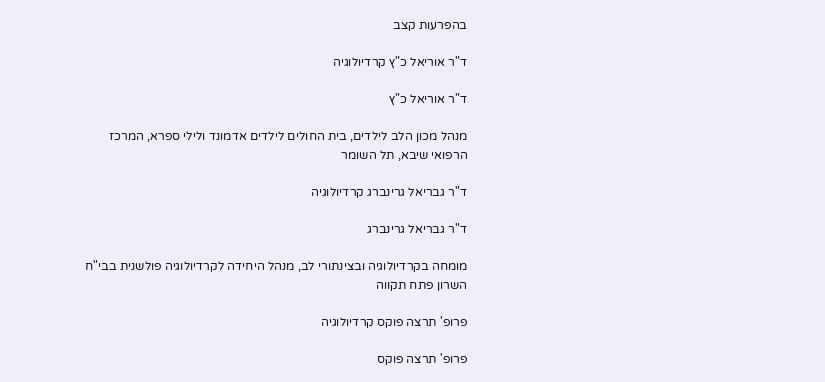בהפרעות קצב

ד"ר אוריאל כ"ץ קרדיולוגיה

ד"ר אוריאל כ"ץ

מנהל מכון הלב לילדים, בית החולים לילדים אדמונד ולילי ספרא, המרכז הרפואי שיבא, תל השומר

ד"ר גבריאל גרינברג קרדיולוגיה

ד"ר גבריאל גרינברג

מומחה בקרדיולוגיה ובצינתורי לב, מנהל היחידה לקרדיולוגיה פולשנית בבי"ח השרון פתח תקווה

פרופ' תרצה פוקס קרדיולוגיה

פרופ' תרצה פוקס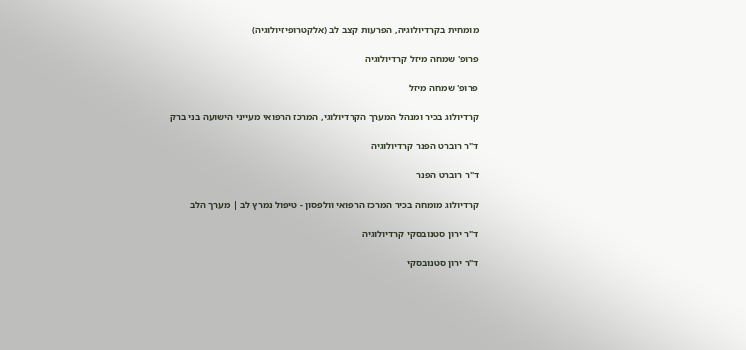מומחית בקרדיולוגיה, הפרעות קצב לב (אלקטרופיזיולוגיה)

פרופ' שמחה מיזל קרדיולוגיה

פרופ' שמחה מיזל

קרדיולוג בכיר ומנהל המערך הקרדיולוגי, המרכז הרפואי מעייני הישועה בני ברק

ד"ר רוברט הפנר קרדיולוגיה

ד"ר רוברט הפנר

קרדיולוג מומחה בכיר המרכז הרפואי וולפסון - טיפול נמרץ לב | מערך הלב

ד"ר ירון סטנובסקי קרדיולוגיה

ד"ר ירון סטנובסקי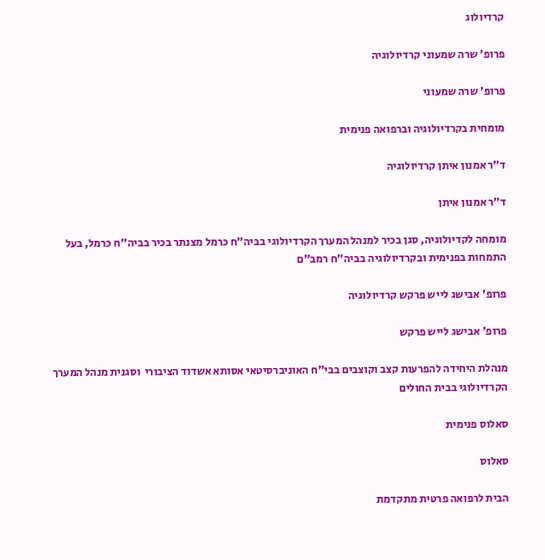קרדיולוג

פרופ' שרה שמעוני קרדיולוגיה

פרופ' שרה שמעוני

מומחית בקרדיולוגיה וברפואה פנימית

ד"ר אמנון איתן קרדיולוגיה

ד"ר אמנון איתן

מומחה לקדיולוגיה, סגן בכיר למנהל המערך הקרדיולוגי בביה"ח כרמל מצנתר בכיר בביה"ח כרמל, בעל התמחות בפנימית ובקרדיולוגיה בביה"ח רמב"ם

פרופ' אבישג לייש פרקש קרדיולוגיה

פרופ' אבישג לייש פרקש

מנהלת היחידה להפרעות קצב וקוצבים בבי"ח האוניברסיטאי אסותא אשדוד הציבורי  וסגנית מנהל המערך הקרדיולוגי בבית החולים

סאלוס פנימית

סאלוס

הבית לרפואה פרטית מתקדמת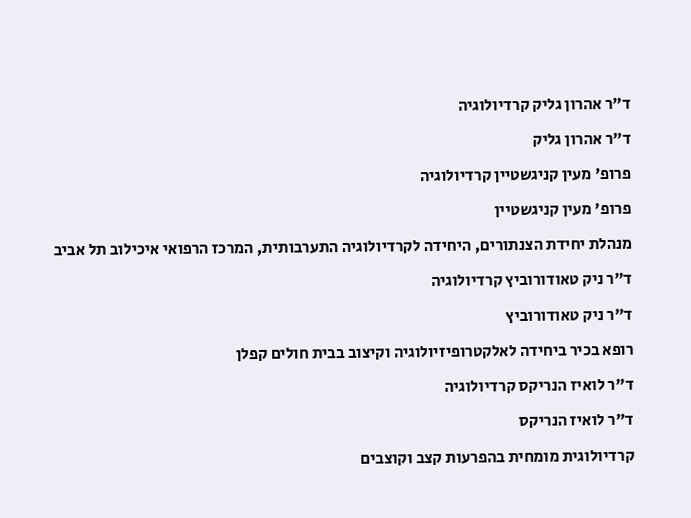ד"ר אהרון גליק קרדיולוגיה

ד"ר אהרון גליק

פרופ' מעין קניגשטיין קרדיולוגיה

פרופ' מעין קניגשטיין

מנהלת יחידת הצנתורים, היחידה לקרדיולוגיה התערבותית, המרכז הרפואי איכילוב תל אביב

ד"ר ניק טאודורוביץ קרדיולוגיה

ד"ר ניק טאודורוביץ

רופא בכיר ביחידה לאלקטרופיזיולוגיה וקיצוב בבית חולים קפלן

ד"ר לואיז הנריקס קרדיולוגיה

ד"ר לואיז הנריקס

קרדיולוגית מומחית בהפרעות קצב וקוצבים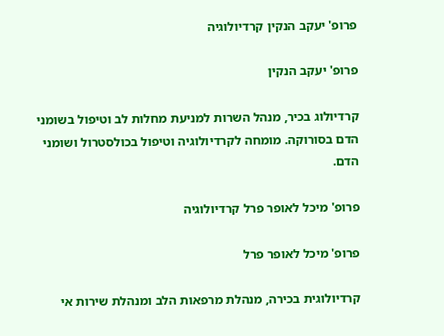פרופ' יעקב הנקין קרדיולוגיה

פרופ' יעקב הנקין

קרדיולוג בכיר, מנהל השרות למניעת מחלות לב וטיפול בשומני הדם בסורוקה. מומחה לקרדיולוגיה וטיפול בכולסטרול ושומני הדם.

פרופ' מיכל לאופר פרל קרדיולוגיה

פרופ' מיכל לאופר פרל

קרדיולוגית בכירה, מנהלת מרפאות הלב ומנהלת שירות אי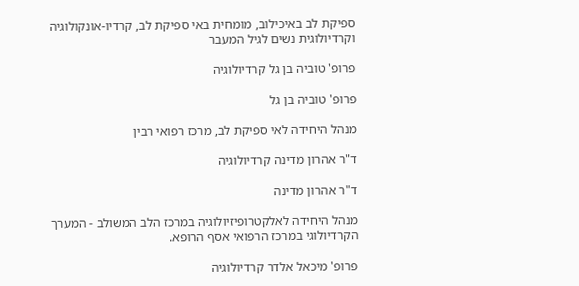ספיקת לב באיכילוב, מומחית באי ספיקת לב, קרדיו-אונקולוגיה וקרדיולוגית נשים לגיל המעבר

פרופ' טוביה בן גל קרדיולוגיה

פרופ' טוביה בן גל

מנהל היחידה לאי ספיקת לב, מרכז רפואי רבין

ד"ר אהרון מדינה קרדיולוגיה

ד"ר אהרון מדינה

מנהל היחידה לאלקטרופיזיולוגיה במרכז הלב המשולב - המערך הקרדיולוגי במרכז הרפואי אסף הרופא.

פרופ' מיכאל אלדר קרדיולוגיה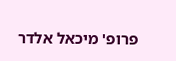פרופ' מיכאל אלדר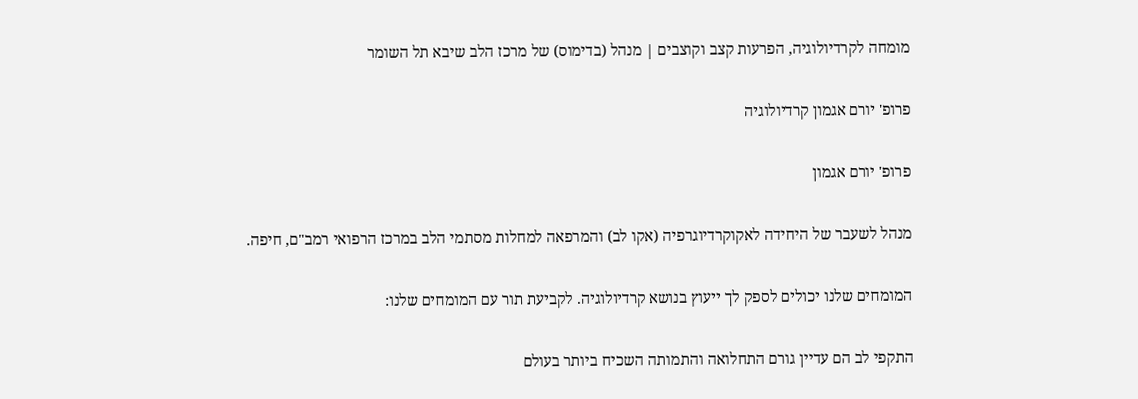מומחה לקרדיולוגיה, הפרעות קצב וקוצבים | מנהל (בדימוס) של מרכז הלב שיבא תל השומר

פרופ' יורם אגמון קרדיולוגיה

פרופ' יורם אגמון

מנהל לשעבר של היחידה לאקוקרדיוגרפיה (אקו לב) והמרפאה למחלות מסתמי הלב במרכז הרפואי רמב"ם, חיפה.

המומחים שלנו יכולים לספק לך ייעוץ בנושא קרדיולוגיה. לקביעת תור עם המומחים שלנו:

התקפי לב הם עדיין גורם התחלואה והתמותה השכיח ביותר בעולם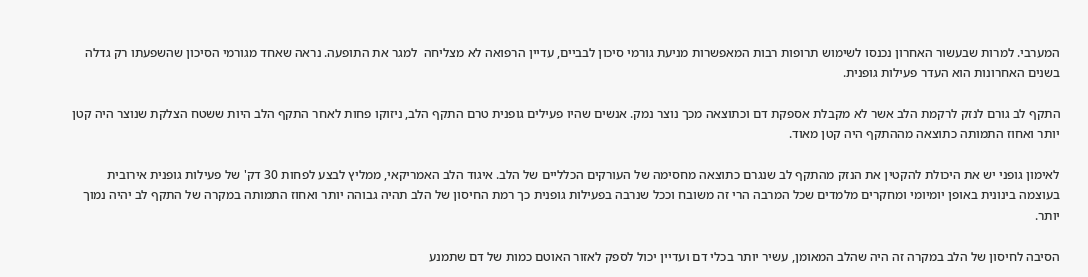המערבי. למרות שבעשור האחרון נכנסו לשימוש תרופות רבות המאפשרות מניעת גורמי סיכון לבביים, עדיין הרפואה לא מצליחה  למגר את התופעה. נראה שאחד מגורמי הסיכון שהשפעתו רק גדלה בשנים האחרונות הוא העדר פעילות גופנית.

התקף לב גורם לנזק לרקמת הלב אשר לא מקבלת אספקת דם וכתוצאה מכך נוצר נמק. אנשים שהיו פעילים גופנית טרם התקף הלב, ניזוקו פחות לאחר התקף הלב היות ששטח הצלקת שנוצר היה קטן יותר ואחוז התמותה כתוצאה מההתקף היה קטן מאוד.

לאימון גופני יש את היכולת להקטין את הנזק מהתקף לב שנגרם כתוצאה מחסימה של העורקים הכלליים של הלב. איגוד הלב האמריקאי, ממליץ לבצע לפחות 30 דק' של פעילות גופנית אירובית בעוצמה בינונית באופן יומיומי ומחקרים מלמדים שכל המרבה הרי זה משובח וככל שנרבה בפעילות גופנית כך רמת החיסון של הלב תהיה גבוהה יותר ואחוז התמותה במקרה של התקף לב יהיה נמוך יותר.

הסיבה לחיסון של הלב במקרה זה היה שהלב המאומן, עשיר יותר בכלי דם ועדיין יכול לספק לאזור האוטם כמות של דם שתמנע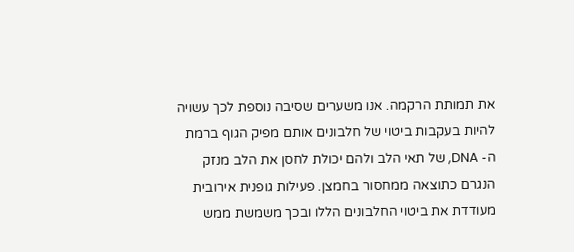את תמותת הרקמה. אנו משערים שסיבה נוספת לכך עשויה להיות בעקבות ביטוי של חלבונים אותם מפיק הגוף ברמת ה- DNA, של תאי הלב ולהם יכולת לחסן את הלב מנזק הנגרם כתוצאה ממחסור בחמצן. פעילות גופנית אירובית מעודדת את ביטוי החלבונים הללו ובכך משמשת ממש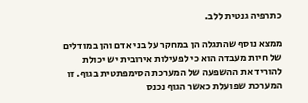כתרפיה גנטית ללב.

ממצא נוסף שהתגלה הן במחקר על בני אדם והן במודלים של חיות מעבדה הוא כי לפעילות אירובית יש יכולת להוריד את ההשפעה של המערכת הסימפתטית בגוף. זו המערכת שפועלת כאשר הגוף נכנס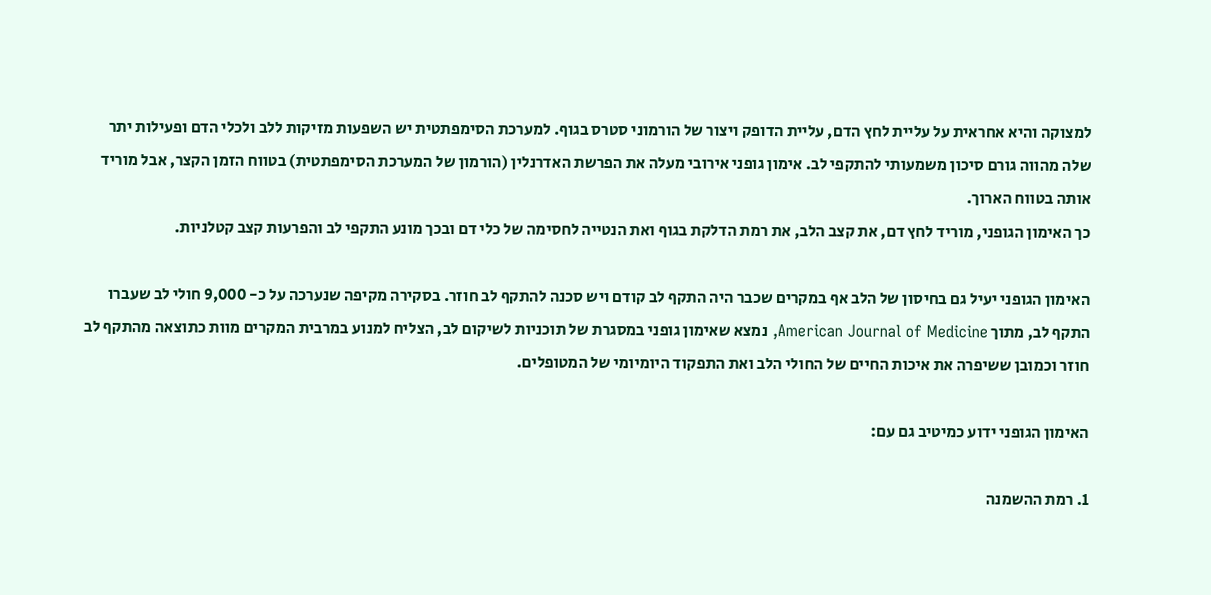למצוקה והיא אחראית על עליית לחץ הדם, עליית הדופק ויצור של הורמוני סטרס בגוף. למערכת הסימפתטית יש השפעות מזיקות ללב ולכלי הדם ופעילות יתר שלה מהווה גורם סיכון משמעותי להתקפי לב. אימון גופני אירובי מעלה את הפרשת האדרנלין (הורמון של המערכת הסימפתטית) בטווח הזמן הקצר, אבל מוריד אותה בטווח הארוך.
כך האימון הגופני, מוריד לחץ דם, את קצב הלב, את רמת הדלקת בגוף ואת הנטייה לחסימה של כלי דם ובכך מונע התקפי לב והפרעות קצב קטלניות.

האימון הגופני יעיל גם בחיסון של הלב אף במקרים שכבר היה התקף לב קודם ויש סכנה להתקף לב חוזר. בסקירה מקיפה שנערכה על כ- 9,000 חולי לב שעברו התקף לב, מתוך American Journal of Medicine, נמצא שאימון גופני במסגרת של תוכניות לשיקום לב, הצליח למנוע במרבית המקרים מוות כתוצאה מהתקף לב חוזר וכמובן ששיפרה את איכות החיים של החולי הלב ואת התפקוד היומיומי של המטופלים.

האימון הגופני ידוע כמיטיב גם עם:

1. רמת ההשמנה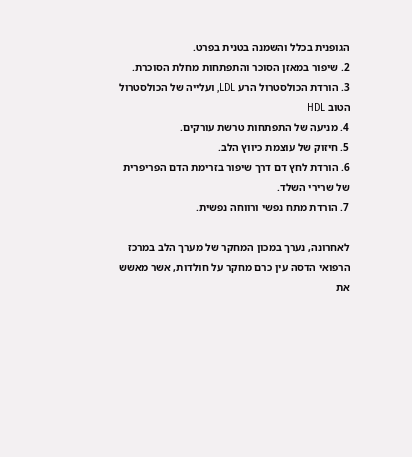הגופנית בכלל והשמנה בטנית בפרט.
2. שיפור במאזן הסוכר והתפתחות מחלת הסוכרת.
3. הורדת הכולסטרול הרע LDL, ועלייה של הכולסטרול הטוב HDL
4. מניעה של התפתחות טרשת עורקים.
5. חיזוק של עוצמת כיווץ הלב.
6. הורדת לחץ דם דרך שיפור בזרימת הדם הפריפרית של שרירי השלד.
7. הורדת מתח נפשי ורווחה נפשית.

לאחרונה, נערך במכון המחקר של מערך הלב במרכז הרפואי הדסה עין כרם מחקר על חולדות, אשר מאשש את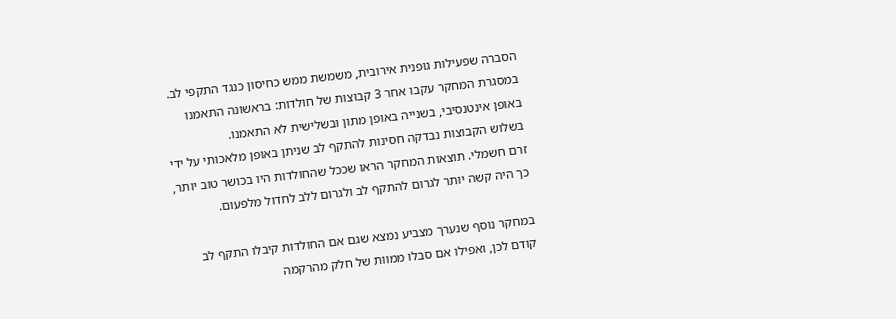הסברה שפעילות גופנית אירובית, משמשת ממש כחיסון כנגד התקפי לב. במסגרת המחקר עקבו אחר 3 קבוצות של חולדות: בראשונה התאמנו באופן אינטנסיבי, בשנייה באופן מתון ובשלישית לא התאמנו.
בשלוש הקבוצות נבדקה חסינות להתקף לב שניתן באופן מלאכותי על ידי זרם חשמלי. תוצאות המחקר הראו שככל שהחולדות היו בכושר טוב יותר, כך היה קשה יותר לגרום להתקף לב ולגרום ללב לחדול מלפעום.

במחקר נוסף שנערך מצביע נמצא שגם אם החולדות קיבלו התקף לב קודם לכן, ואפילו אם סבלו ממוות של חלק מהרקמה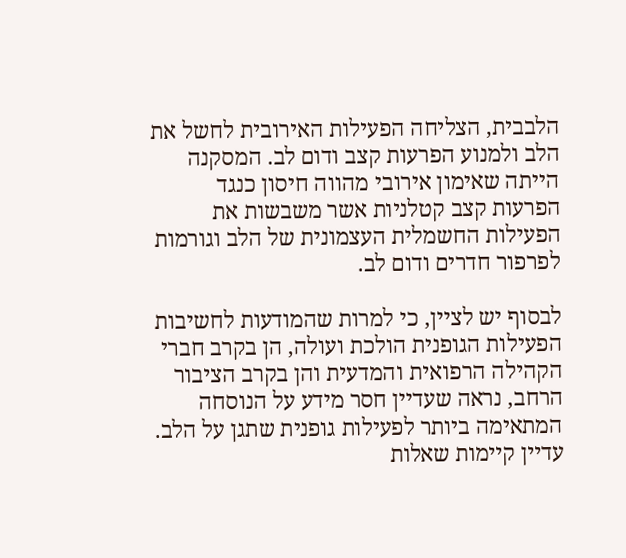הלבבית, הצליחה הפעילות האירובית לחשל את הלב ולמנוע הפרעות קצב ודום לב. המסקנה הייתה שאימון אירובי מהווה חיסון כנגד הפרעות קצב קטלניות אשר משבשות את הפעילות החשמלית העצמונית של הלב וגורמות לפרפור חדרים ודום לב.

לבסוף יש לציין, כי למרות שהמודעות לחשיבות הפעילות הגופנית הולכת ועולה, הן בקרב חברי הקהילה הרפואית והמדעית והן בקרב הציבור הרחב, נראה שעדיין חסר מידע על הנוסחה המתאימה ביותר לפעילות גופנית שתגן על הלב. עדיין קיימות שאלות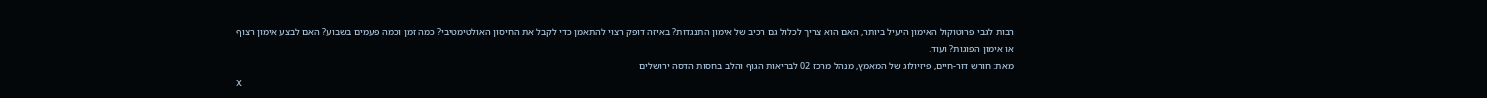רבות לגבי פרוטוקול האימון היעיל ביותר, האם הוא צריך לכלול גם רכיב של אימון התנגדות? באיזה דופק רצוי להתאמן כדי לקבל את החיסון האולטימטיבי? כמה זמן וכמה פעמים בשבוע? האם לבצע אימון רצוף או אימון הפוגות? ועוד.
מאת: חורש דור-חיים, פיזיולוג של המאמץ, מנהל מרכז 02 לבריאות הגוף והלב בחסות הדסה ירושלים
X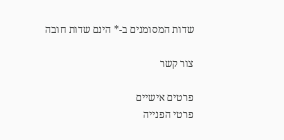שדות המסומנים ב-* הינם שדות חובה

צור קשר

פרטים אישיים
פרטי הפנייה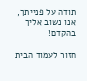תודה על פנייתך, אנו נשוב אליך בהקדם!

חזור לעמוד הבית